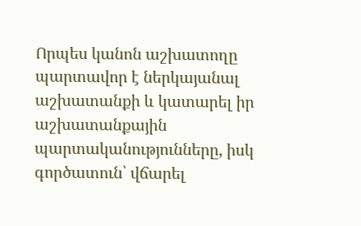Որպես կանոն աշխատողը պարտավոր է ներկայանալ աշխատանքի և կատարել իր աշխատանքային պարտականությունները, իսկ գործատուն՝ վճարել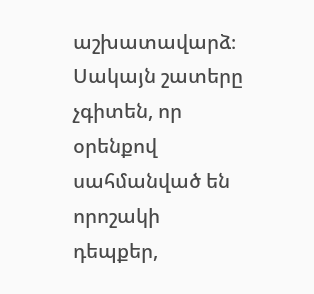աշխատավարձ։ Սակայն շատերը չգիտեն, որ օրենքով սահմանված են որոշակի դեպքեր,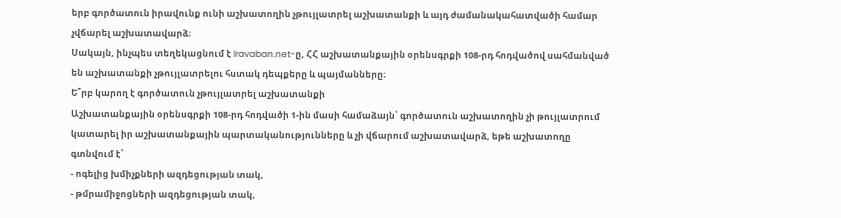երբ գործատուն իրավունք ունի աշխատողին չթույլատրել աշխատանքի և այդ ժամանակահատվածի համար չվճարել աշխատավարձ։
Սակայն, ինչպես տեղեկացնում է Iravaban.net-ը, ՀՀ աշխատանքային օրենսգրքի 108-րդ հոդվածով սահմանված են աշխատանքի չթույլատրելու հստակ դեպքերը և պայմանները։
Ե՞րբ կարող է գործատուն չթույլատրել աշխատանքի
Աշխատանքային օրենսգրքի 108-րդ հոդվածի 1-ին մասի համաձայն՝ գործատուն աշխատողին չի թույլատրում կատարել իր աշխատանքային պարտականությունները և չի վճարում աշխատավարձ, եթե աշխատողը գտնվում է՝
- ոգելից խմիչքների ազդեցության տակ,
- թմրամիջոցների ազդեցության տակ,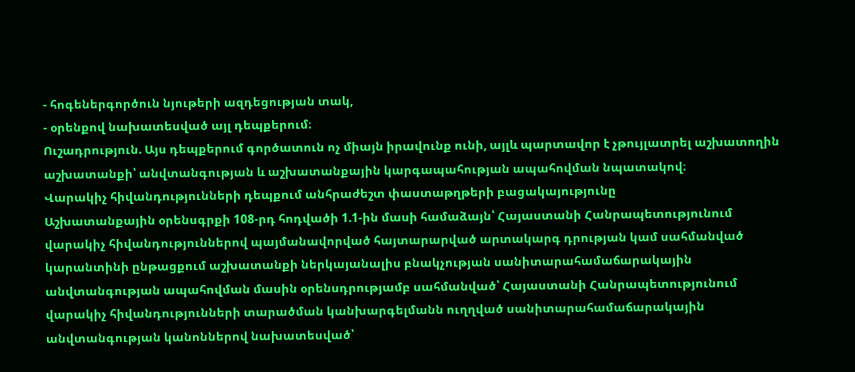- հոգեներգործուն նյութերի ազդեցության տակ,
- օրենքով նախատեսված այլ դեպքերում։
Ուշադրություն. Այս դեպքերում գործատուն ոչ միայն իրավունք ունի, այլև պարտավոր է չթույլատրել աշխատողին աշխատանքի՝ անվտանգության և աշխատանքային կարգապահության ապահովման նպատակով։
Վարակիչ հիվանդությունների դեպքում անհրաժեշտ փաստաթղթերի բացակայությունը
Աշխատանքային օրենսգրքի 108-րդ հոդվածի 1.1-ին մասի համաձայն՝ Հայաստանի Հանրապետությունում վարակիչ հիվանդություններով պայմանավորված հայտարարված արտակարգ դրության կամ սահմանված կարանտինի ընթացքում աշխատանքի ներկայանալիս բնակչության սանիտարահամաճարակային անվտանգության ապահովման մասին օրենսդրությամբ սահմանված՝ Հայաստանի Հանրապետությունում վարակիչ հիվանդությունների տարածման կանխարգելմանն ուղղված սանիտարահամաճարակային անվտանգության կանոններով նախատեսված՝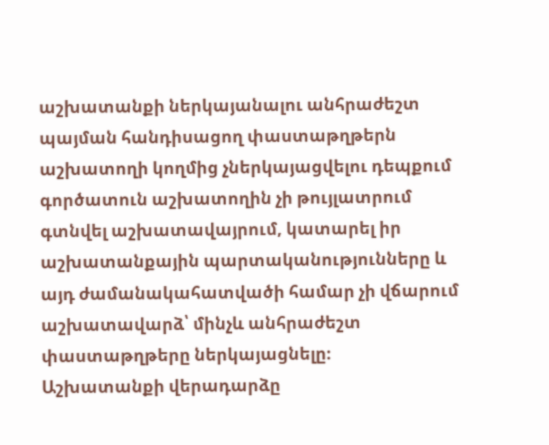աշխատանքի ներկայանալու անհրաժեշտ պայման հանդիսացող փաստաթղթերն աշխատողի կողմից չներկայացվելու դեպքում գործատուն աշխատողին չի թույլատրում գտնվել աշխատավայրում, կատարել իր աշխատանքային պարտականությունները և այդ ժամանակահատվածի համար չի վճարում աշխատավարձ՝ մինչև անհրաժեշտ փաստաթղթերը ներկայացնելը։
Աշխատանքի վերադարձը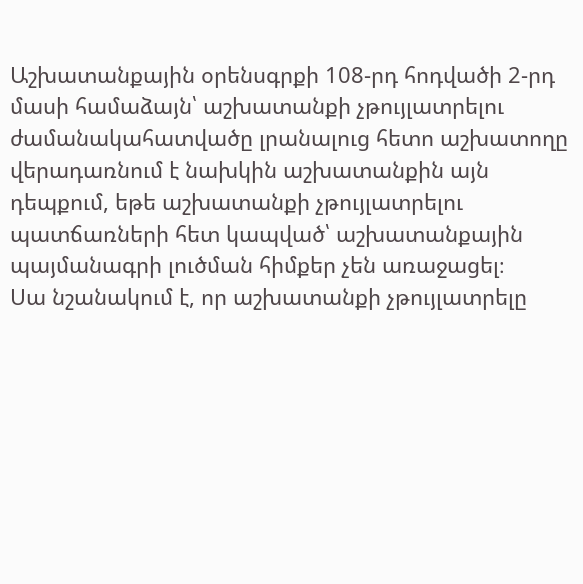Աշխատանքային օրենսգրքի 108-րդ հոդվածի 2-րդ մասի համաձայն՝ աշխատանքի չթույլատրելու ժամանակահատվածը լրանալուց հետո աշխատողը վերադառնում է նախկին աշխատանքին այն դեպքում, եթե աշխատանքի չթույլատրելու պատճառների հետ կապված՝ աշխատանքային պայմանագրի լուծման հիմքեր չեն առաջացել։
Սա նշանակում է, որ աշխատանքի չթույլատրելը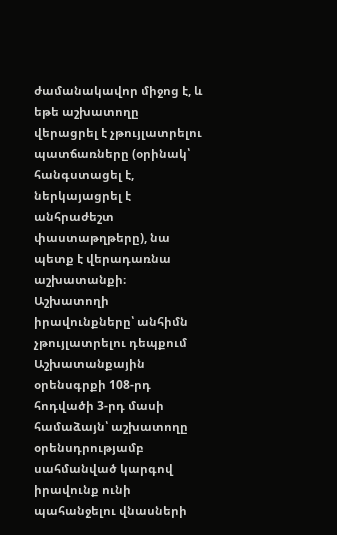ժամանակավոր միջոց է, և եթե աշխատողը վերացրել է չթույլատրելու պատճառները (օրինակ՝ հանգստացել է, ներկայացրել է անհրաժեշտ փաստաթղթերը), նա պետք է վերադառնա աշխատանքի։
Աշխատողի իրավունքները՝ անհիմն չթույլատրելու դեպքում
Աշխատանքային օրենսգրքի 108-րդ հոդվածի 3-րդ մասի համաձայն՝ աշխատողը օրենսդրությամբ սահմանված կարգով իրավունք ունի պահանջելու վնասների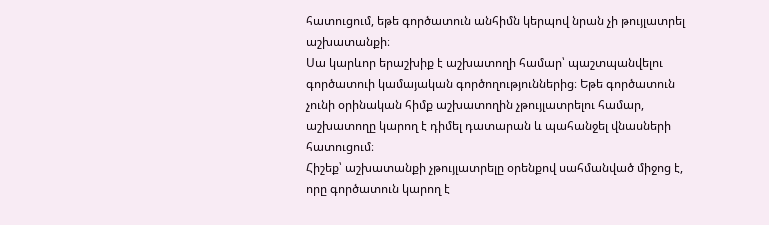հատուցում, եթե գործատուն անհիմն կերպով նրան չի թույլատրել աշխատանքի։
Սա կարևոր երաշխիք է աշխատողի համար՝ պաշտպանվելու գործատուի կամայական գործողություններից։ Եթե գործատուն չունի օրինական հիմք աշխատողին չթույլատրելու համար, աշխատողը կարող է դիմել դատարան և պահանջել վնասների հատուցում։
Հիշեք՝ աշխատանքի չթույլատրելը օրենքով սահմանված միջոց է, որը գործատուն կարող է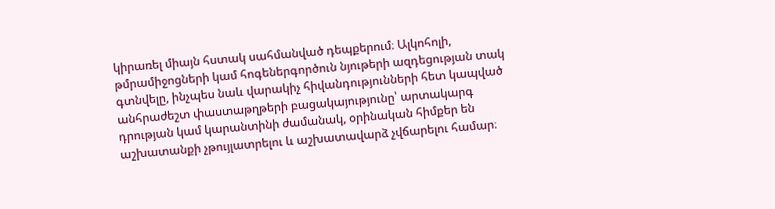կիրառել միայն հստակ սահմանված դեպքերում։ Ալկոհոլի, թմրամիջոցների կամ հոգեներգործուն նյութերի ազդեցության տակ գտնվելը, ինչպես նաև վարակիչ հիվանդությունների հետ կապված անհրաժեշտ փաստաթղթերի բացակայությունը՝ արտակարգ դրության կամ կարանտինի ժամանակ, օրինական հիմքեր են աշխատանքի չթույլատրելու և աշխատավարձ չվճարելու համար։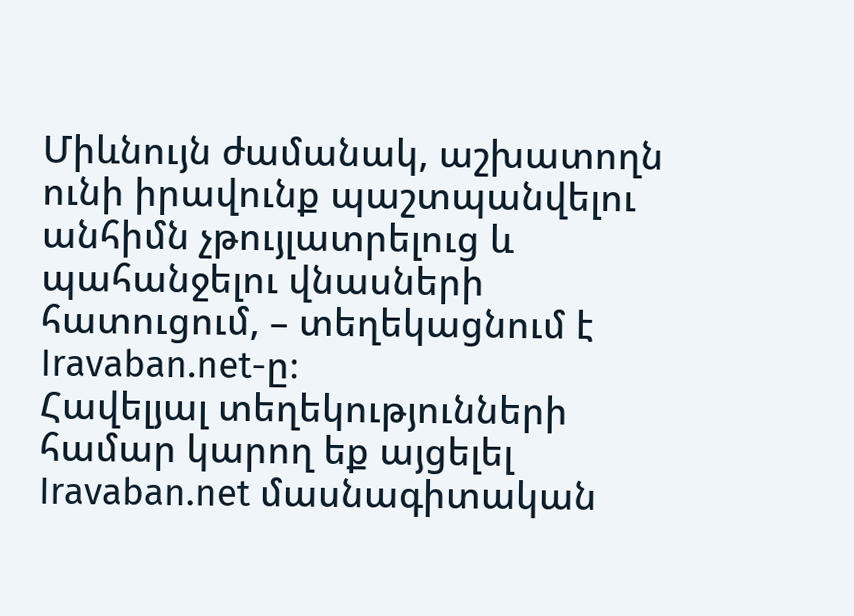Միևնույն ժամանակ, աշխատողն ունի իրավունք պաշտպանվելու անհիմն չթույլատրելուց և պահանջելու վնասների հատուցում, – տեղեկացնում է Iravaban.net-ը։
Հավելյալ տեղեկությունների համար կարող եք այցելել Iravaban.net մասնագիտական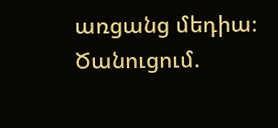առցանց մեդիա։
Ծանուցում.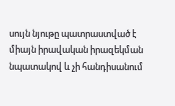սույն նյութը պատրաստված է միայն իրավական իրազեկման նպատակով և չի հանդիսանում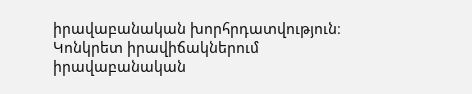իրավաբանական խորհրդատվություն։ Կոնկրետ իրավիճակներում իրավաբանական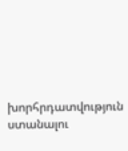խորհրդատվություն ստանալու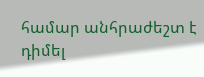համար անհրաժեշտ է դիմել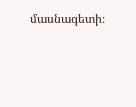մասնագետի։